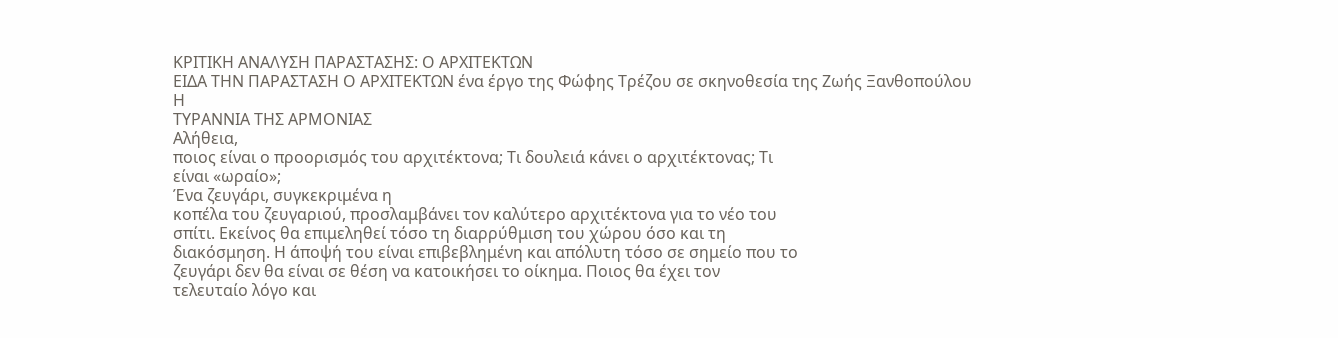ΚΡΙΤΙΚΗ ΑΝΑΛΥΣΗ ΠΑΡΑΣΤΑΣΗΣ: Ο ΑΡΧΙΤΕΚΤΩΝ
ΕΙΔΑ ΤΗΝ ΠΑΡΑΣΤΑΣΗ Ο ΑΡΧΙΤΕΚΤΩΝ ένα έργο της Φώφης Τρέζου σε σκηνοθεσία της Ζωής Ξανθοπούλου
Η
ΤΥΡΑΝΝΙΑ ΤΗΣ ΑΡΜΟΝΙΑΣ
Αλήθεια,
ποιος είναι ο προορισμός του αρχιτέκτονα; Τι δουλειά κάνει ο αρχιτέκτονας; Τι
είναι «ωραίο»;
Ένα ζευγάρι, συγκεκριμένα η
κοπέλα του ζευγαριού, προσλαμβάνει τον καλύτερο αρχιτέκτονα για το νέο του
σπίτι. Εκείνος θα επιμεληθεί τόσο τη διαρρύθμιση του χώρου όσο και τη
διακόσμηση. Η άποψή του είναι επιβεβλημένη και απόλυτη τόσο σε σημείο που το
ζευγάρι δεν θα είναι σε θέση να κατοικήσει το οίκημα. Ποιος θα έχει τον
τελευταίο λόγο και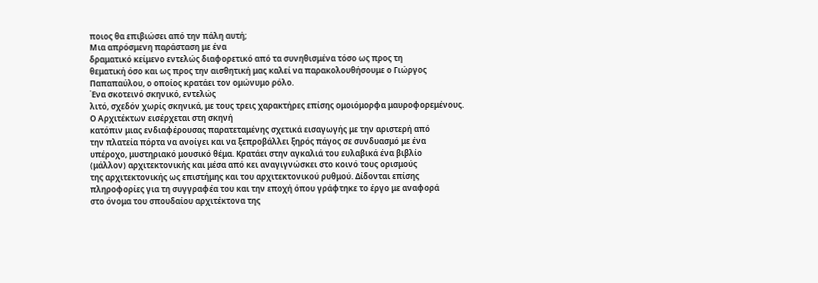ποιος θα επιβιώσει από την πάλη αυτή;
Μια απρόσμενη παράσταση με ένα
δραματικό κείμενο εντελώς διαφορετικό από τα συνηθισμένα τόσο ως προς τη
θεματική όσο και ως προς την αισθητική μας καλεί να παρακολουθήσουμε ο Γιώργος
Παπαπαύλου, ο οποίος κρατάει τον ομώνυμο ρόλο.
Ένα σκοτεινό σκηνικό, εντελώς
λιτό, σχεδόν χωρίς σκηνικά, με τους τρεις χαρακτήρες επίσης ομοιόμορφα μαυροφορεμένους.
Ο Αρχιτέκτων εισέρχεται στη σκηνή
κατόπιν μιας ενδιαφέρουσας παρατεταμένης σχετικά εισαγωγής με την αριστερή από
την πλατεία πόρτα να ανοίγει και να ξεπροβάλλει ξηρός πάγος σε συνδυασμό με ένα
υπέροχο, μυστηριακό μουσικό θέμα. Κρατάει στην αγκαλιά του ευλαβικά ένα βιβλίο
(μάλλον) αρχιτεκτονικής και μέσα από κει αναγιγνώσκει στο κοινό τους ορισμούς
της αρχιτεκτονικής ως επιστήμης και του αρχιτεκτονικού ρυθμού. Δίδονται επίσης
πληροφορίες για τη συγγραφέα του και την εποχή όπου γράφτηκε το έργο με αναφορά
στο όνομα του σπουδαίου αρχιτέκτονα της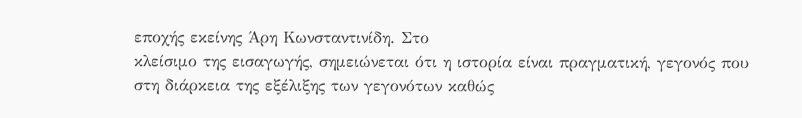εποχής εκείνης Άρη Κωνσταντινίδη. Στο
κλείσιμο της εισαγωγής, σημειώνεται ότι η ιστορία είναι πραγματική, γεγονός που
στη διάρκεια της εξέλιξης των γεγονότων καθώς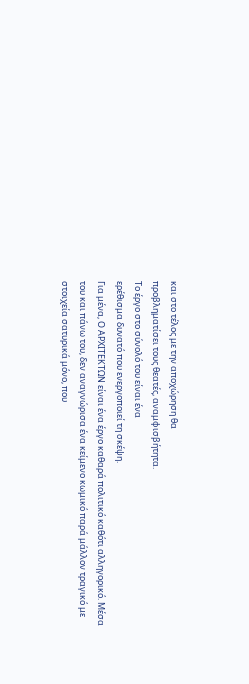και στο τέλος με την αποχώρηση θα
προβληματίσει τους θεατές, αναμφισβήτητα.
Το έργο στο σύνολό του είναι ένα
ερέθισμα δυνατό που ενεργοποιεί τη σκέψη.
Για μένα, Ο ΑΡΧΙΤΕΚΤΩΝ είναι ένα έργο καθαρά πολιτικό καθότι αλληγορικό. Μέσα
του και πάνω του, δεν αναγνώρισα ένα κείμενο κωμικό παρά μάλλον τραγικό με
στοιχεία σατυρικά μόνο, που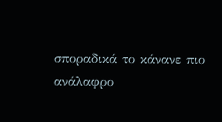σποραδικά το κάνανε πιο ανάλαφρο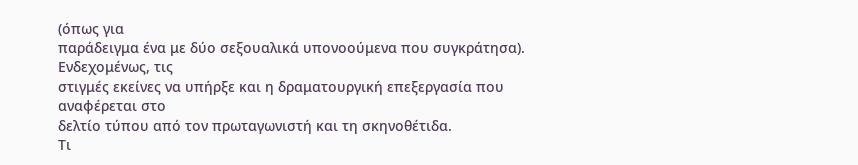(όπως για
παράδειγμα ένα με δύο σεξουαλικά υπονοούμενα που συγκράτησα). Ενδεχομένως, τις
στιγμές εκείνες να υπήρξε και η δραματουργική επεξεργασία που αναφέρεται στο
δελτίο τύπου από τον πρωταγωνιστή και τη σκηνοθέτιδα.
Τι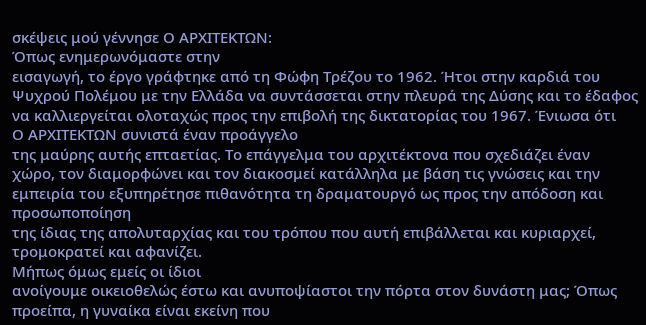σκέψεις μού γέννησε Ο ΑΡΧΙΤΕΚΤΩΝ:
Όπως ενημερωνόμαστε στην
εισαγωγή, το έργο γράφτηκε από τη Φώφη Τρέζου το 1962. Ήτοι στην καρδιά του
Ψυχρού Πολέμου με την Ελλάδα να συντάσσεται στην πλευρά της Δύσης και το έδαφος
να καλλιεργείται ολοταχώς προς την επιβολή της δικτατορίας του 1967. Ένιωσα ότι
Ο ΑΡΧΙΤΕΚΤΩΝ συνιστά έναν προάγγελο
της μαύρης αυτής επταετίας. Το επάγγελμα του αρχιτέκτονα που σχεδιάζει έναν
χώρο, τον διαμορφώνει και τον διακοσμεί κατάλληλα με βάση τις γνώσεις και την
εμπειρία του εξυπηρέτησε πιθανότητα τη δραματουργό ως προς την απόδοση και προσωποποίηση
της ίδιας της απολυταρχίας και του τρόπου που αυτή επιβάλλεται και κυριαρχεί,
τρομοκρατεί και αφανίζει.
Μήπως όμως εμείς οι ίδιοι
ανοίγουμε οικειοθελώς έστω και ανυποψίαστοι την πόρτα στον δυνάστη μας; Όπως
προείπα, η γυναίκα είναι εκείνη που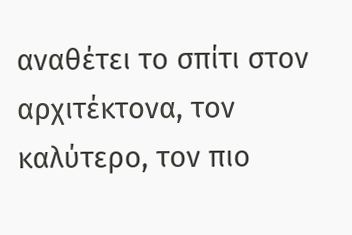αναθέτει το σπίτι στον αρχιτέκτονα, τον
καλύτερο, τον πιο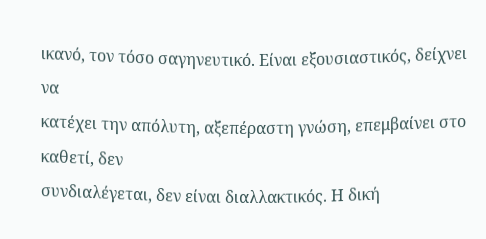ικανό, τον τόσο σαγηνευτικό. Είναι εξουσιαστικός, δείχνει να
κατέχει την απόλυτη, αξεπέραστη γνώση, επεμβαίνει στο καθετί, δεν
συνδιαλέγεται, δεν είναι διαλλακτικός. Η δική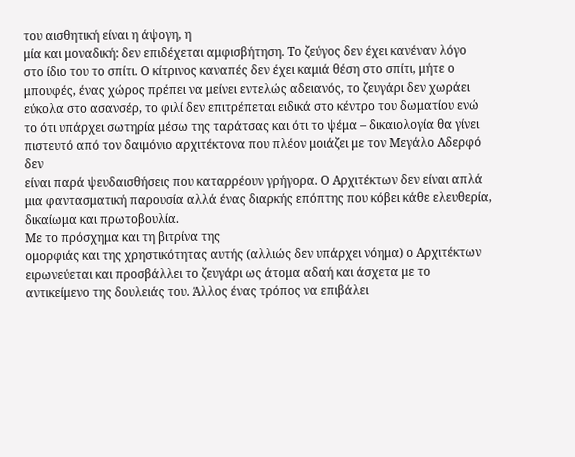του αισθητική είναι η άψογη, η
μία και μοναδική: δεν επιδέχεται αμφισβήτηση. Το ζεύγος δεν έχει κανέναν λόγο
στο ίδιο του το σπίτι. Ο κίτρινος καναπές δεν έχει καμιά θέση στο σπίτι, μήτε ο
μπουφές, ένας χώρος πρέπει να μείνει εντελώς αδειανός, το ζευγάρι δεν χωράει
εύκολα στο ασανσέρ, το φιλί δεν επιτρέπεται ειδικά στο κέντρο του δωματίου ενώ
το ότι υπάρχει σωτηρία μέσω της ταράτσας και ότι το ψέμα – δικαιολογία θα γίνει
πιστευτό από τον δαιμόνιο αρχιτέκτονα που πλέον μοιάζει με τον Μεγάλο Αδερφό δεν
είναι παρά ψευδαισθήσεις που καταρρέουν γρήγορα. Ο Αρχιτέκτων δεν είναι απλά
μια φαντασματική παρουσία αλλά ένας διαρκής επόπτης που κόβει κάθε ελευθερία,
δικαίωμα και πρωτοβουλία.
Με το πρόσχημα και τη βιτρίνα της
ομορφιάς και της χρηστικότητας αυτής (αλλιώς δεν υπάρχει νόημα) ο Αρχιτέκτων
ειρωνεύεται και προσβάλλει το ζευγάρι ως άτομα αδαή και άσχετα με το
αντικείμενο της δουλειάς του. Άλλος ένας τρόπος να επιβάλει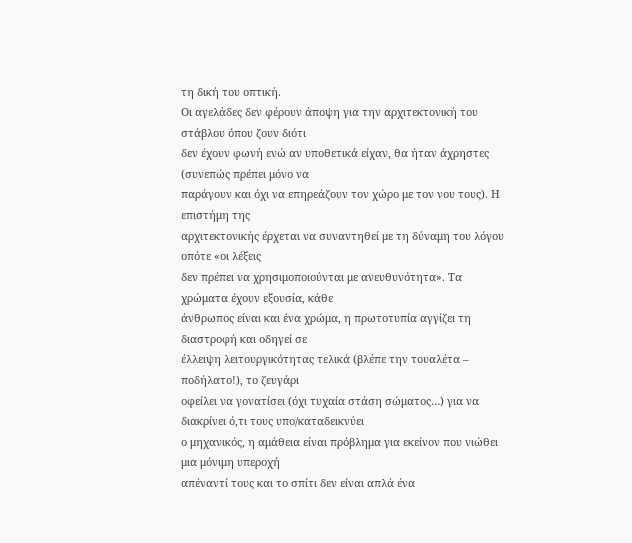τη δική του οπτική.
Οι αγελάδες δεν φέρουν άποψη για την αρχιτεκτονική του στάβλου όπου ζουν διότι
δεν έχουν φωνή ενώ αν υποθετικά είχαν, θα ήταν άχρηστες (συνεπώς πρέπει μόνο να
παράγουν και όχι να επηρεάζουν τον χώρο με τον νου τους). Η επιστήμη της
αρχιτεκτονικής έρχεται να συναντηθεί με τη δύναμη του λόγου οπότε «οι λέξεις
δεν πρέπει να χρησιμοποιούνται με ανευθυνότητα». Τα χρώματα έχουν εξουσία, κάθε
άνθρωπος είναι και ένα χρώμα, η πρωτοτυπία αγγίζει τη διαστροφή και οδηγεί σε
έλλειψη λειτουργικότητας τελικά (βλέπε την τουαλέτα – ποδήλατο!), το ζευγάρι
οφείλει να γονατίσει (όχι τυχαία στάση σώματος…) για να διακρίνει ό,τι τους υπο/καταδεικνύει
ο μηχανικός, η αμάθεια είναι πρόβλημα για εκείνον που νιώθει μια μόνιμη υπεροχή
απέναντί τους και το σπίτι δεν είναι απλά ένα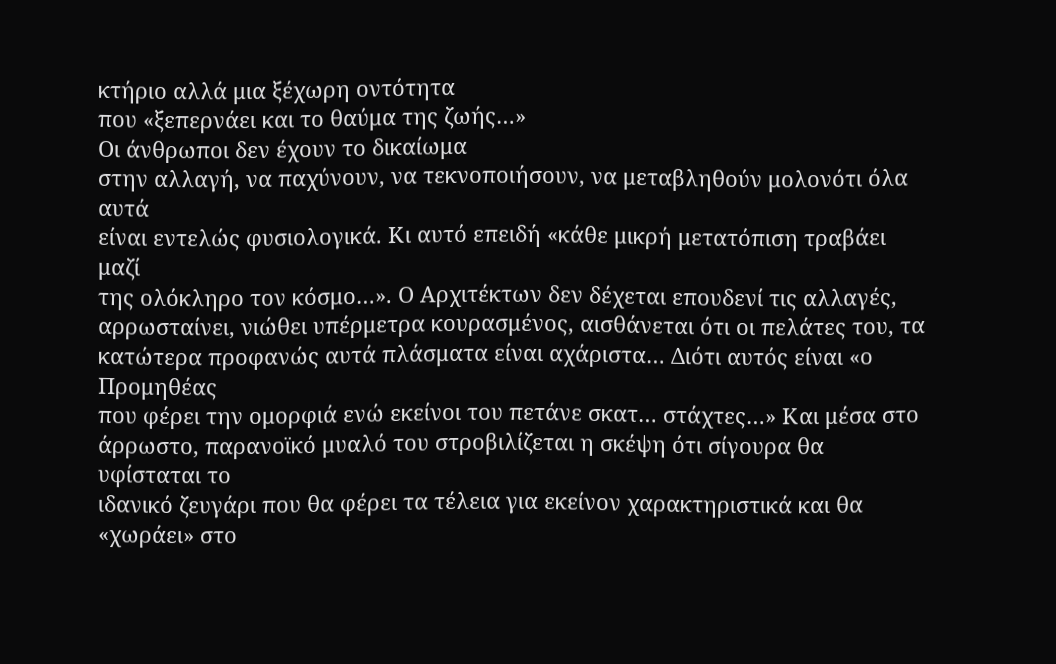κτήριο αλλά μια ξέχωρη οντότητα
που «ξεπερνάει και το θαύμα της ζωής…»
Οι άνθρωποι δεν έχουν το δικαίωμα
στην αλλαγή, να παχύνουν, να τεκνοποιήσουν, να μεταβληθούν μολονότι όλα αυτά
είναι εντελώς φυσιολογικά. Κι αυτό επειδή «κάθε μικρή μετατόπιση τραβάει μαζί
της ολόκληρο τον κόσμο…». Ο Αρχιτέκτων δεν δέχεται επουδενί τις αλλαγές,
αρρωσταίνει, νιώθει υπέρμετρα κουρασμένος, αισθάνεται ότι οι πελάτες του, τα
κατώτερα προφανώς αυτά πλάσματα είναι αχάριστα… Διότι αυτός είναι «ο Προμηθέας
που φέρει την ομορφιά ενώ εκείνοι του πετάνε σκατ… στάχτες…» Και μέσα στο
άρρωστο, παρανοϊκό μυαλό του στροβιλίζεται η σκέψη ότι σίγουρα θα υφίσταται το
ιδανικό ζευγάρι που θα φέρει τα τέλεια για εκείνον χαρακτηριστικά και θα
«χωράει» στο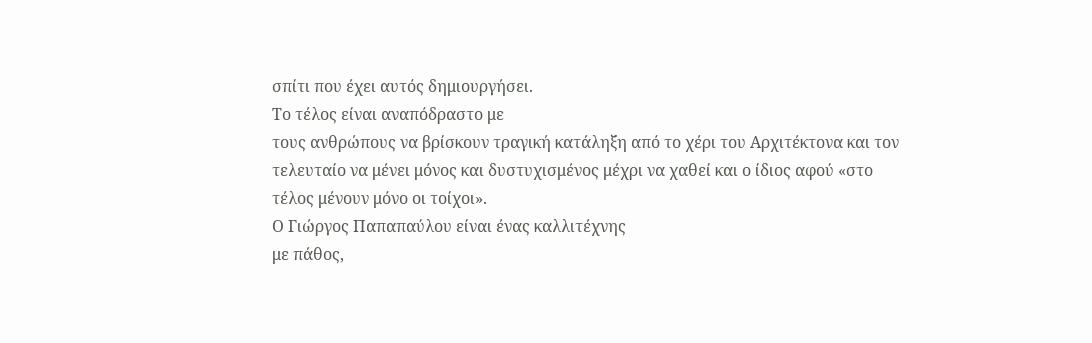σπίτι που έχει αυτός δημιουργήσει.
Το τέλος είναι αναπόδραστο με
τους ανθρώπους να βρίσκουν τραγική κατάληξη από το χέρι του Αρχιτέκτονα και τον
τελευταίο να μένει μόνος και δυστυχισμένος μέχρι να χαθεί και ο ίδιος αφού «στο
τέλος μένουν μόνο οι τοίχοι».
Ο Γιώργος Παπαπαύλου είναι ένας καλλιτέχνης
με πάθος,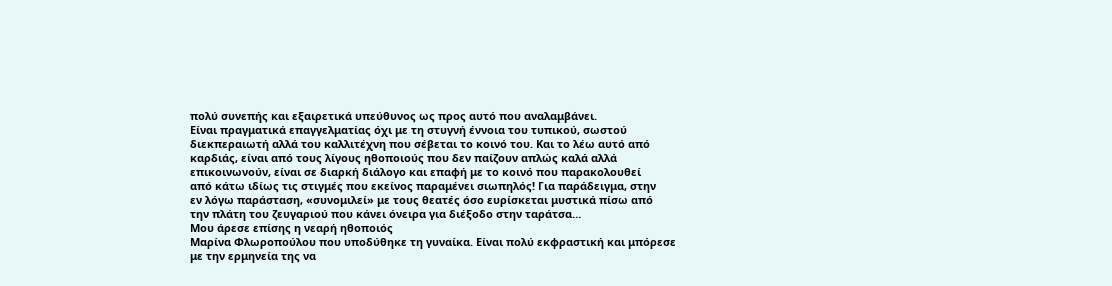πολύ συνεπής και εξαιρετικά υπεύθυνος ως προς αυτό που αναλαμβάνει.
Είναι πραγματικά επαγγελματίας όχι με τη στυγνή έννοια του τυπικού, σωστού
διεκπεραιωτή αλλά του καλλιτέχνη που σέβεται το κοινό του. Και το λέω αυτό από
καρδιάς, είναι από τους λίγους ηθοποιούς που δεν παίζουν απλώς καλά αλλά
επικοινωνούν, είναι σε διαρκή διάλογο και επαφή με το κοινό που παρακολουθεί
από κάτω ιδίως τις στιγμές που εκείνος παραμένει σιωπηλός! Για παράδειγμα, στην
εν λόγω παράσταση, «συνομιλεί» με τους θεατές όσο ευρίσκεται μυστικά πίσω από
την πλάτη του ζευγαριού που κάνει όνειρα για διέξοδο στην ταράτσα…
Μου άρεσε επίσης η νεαρή ηθοποιός
Μαρίνα Φλωροπούλου που υποδύθηκε τη γυναίκα. Είναι πολύ εκφραστική και μπόρεσε
με την ερμηνεία της να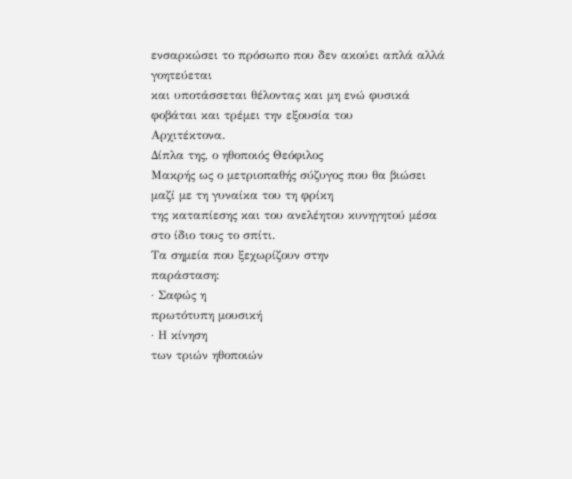ενσαρκώσει το πρόσωπο που δεν ακούει απλά αλλά γοητεύεται
και υποτάσσεται θέλοντας και μη ενώ φυσικά φοβάται και τρέμει την εξουσία του
Αρχιτέκτονα.
Δίπλα της, ο ηθοποιός Θεόφιλος
Μακρής ως ο μετριοπαθής σύζυγος που θα βιώσει μαζί με τη γυναίκα του τη φρίκη
της καταπίεσης και του ανελέητου κυνηγητού μέσα στο ίδιο τους το σπίτι.
Τα σημεία που ξεχωρίζουν στην
παράσταση:
· Σαφώς η
πρωτότυπη μουσική
· Η κίνηση
των τριών ηθοποιών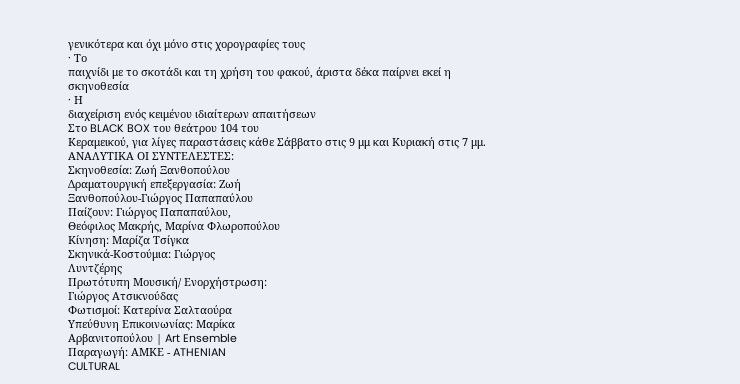γενικότερα και όχι μόνο στις χορογραφίες τους
· Το
παιχνίδι με το σκοτάδι και τη χρήση του φακού, άριστα δέκα παίρνει εκεί η
σκηνοθεσία
· Η
διαχείριση ενός κειμένου ιδιαίτερων απαιτήσεων
Στο BLACK BOX του θεάτρου 104 του
Κεραμεικού, για λίγες παραστάσεις κάθε Σάββατο στις 9 μμ και Κυριακή στις 7 μμ.
ΑΝΑΛΥΤΙΚΑ ΟΙ ΣΥΝΤΕΛΕΣΤΕΣ:
Σκηνοθεσία: Ζωή Ξανθοπούλου
Δραματουργική επεξεργασία: Ζωή
Ξανθοπούλου-Γιώργος Παπαπαύλου
Παίζουν: Γιώργος Παπαπαύλου,
Θεόφιλος Μακρής, Μαρίνα Φλωροπούλου
Κίνηση: Μαρίζα Τσίγκα
Σκηνικά-Κοστούμια: Γιώργος
Λυντζέρης
Πρωτότυπη Μουσική/ Ενορχήστρωση:
Γιώργος Ατσικνούδας
Φωτισμοί: Κατερίνα Σαλταούρα
Υπεύθυνη Επικοινωνίας: Μαρίκα
Αρβανιτοπούλου | Art Ensemble
Παραγωγή: ΑΜΚΕ - ATHENIAN
CULTURAL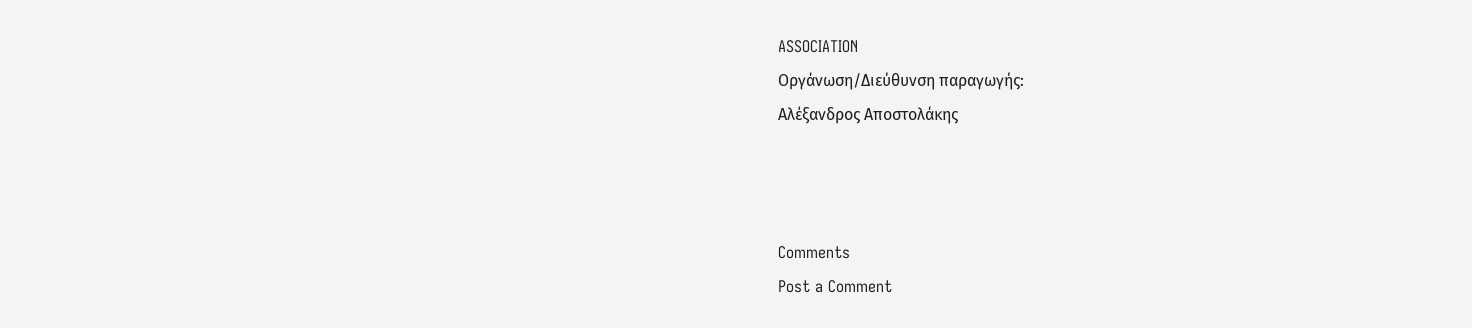ASSOCIATION
Οργάνωση/Διεύθυνση παραγωγής:
Αλέξανδρος Αποστολάκης



Comments
Post a Comment